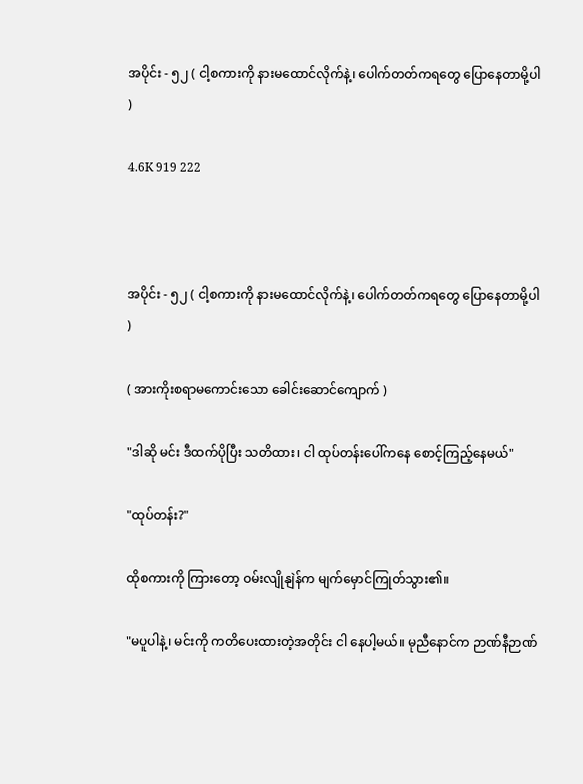အပိုင်း - ၅၂ ( ငါ့စကားကို နားမထောင်လိုက်နဲ့၊ ပေါက်တတ်ကရတွေ ပြောနေတာမို့ပါ )

4.6K 919 222



အပိုင်း - ၅၂ ( ငါ့စကားကို နားမထောင်လိုက်နဲ့၊ ပေါက်တတ်ကရတွေ ပြောနေတာမို့ပါ )

( အားကိုးစရာမကောင်းသော ခေါင်းဆောင်ကျောက် )

"ဒါဆို မင်း ဒီထက်ပိုပြီး သတိထား၊ ငါ ထုပ်တန်းပေါ်ကနေ စောင့်ကြည့်နေမယ်"

"ထုပ်တန်း?"

ထိုစကားကို ကြားတော့ ဝမ်းလျိုနျဲန်က မျက်မှောင်ကြုတ်သွား၏။

"မပူပါနဲ့၊ မင်းကို ကတိပေးထားတဲ့အတိုင်း ငါ နေပါ့မယ်။ မုညီနောင်က ဉာဏ်နီဉာဏ်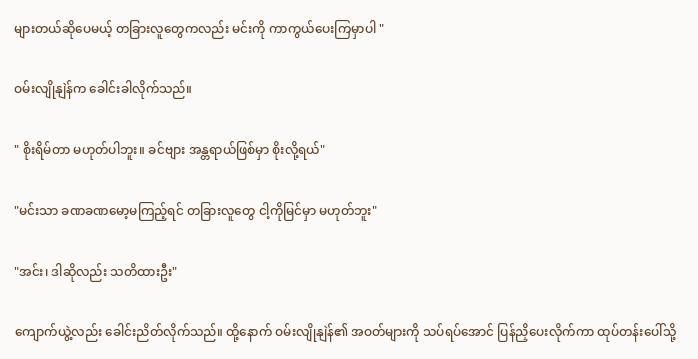များတယ်ဆိုပေမယ့် တခြားလူတွေကလည်း မင်းကို ကာကွယ်ပေးကြမှာပါ "

ဝမ်းလျိုနျဲန်က ခေါင်းခါလိုက်သည်။

" စိုးရိမ်တာ မဟုတ်ပါဘူး။ ခင်ဗျား အန္တရာယ်ဖြစ်မှာ စိုးလို့ရယ်"

"မင်းသာ ခဏခဏမော့မကြည့်ရင် တခြားလူတွေ ငါ့ကိုမြင်မှာ မဟုတ်ဘူး"

"အင်း၊ ဒါဆိုလည်း သတိထားဦး"

ကျောက်ယွဲ့လည်း ခေါင်းညိတ်လိုက်သည်။ ထို့နောက် ဝမ်းလျိုနျဲန်၏ အဝတ်များကို သပ်ရပ်အောင် ပြန်ညှိပေးလိုက်ကာ ထုပ်တန်းပေါ်သို့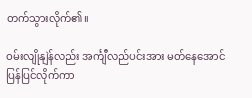တက်သွားလိုက်၏။

ဝမ်းလျိုနျဲန်လည်း အင်္ကျီလည်ပင်းအား မတ်နေအောင် ပြန်ပြင်လိုက်ကာ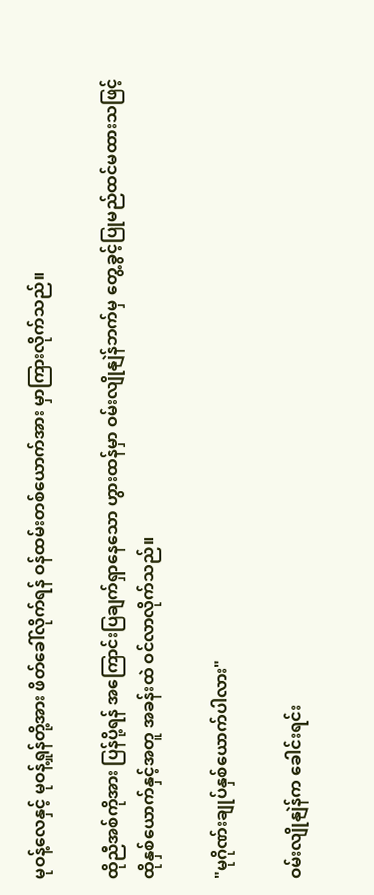မုဝန့်လေနှင့် မုဝန့်ရှုန်တို့အား ဖိတ်ခေါ်လိုက်ရန် ဝန်ထမ်းတစ်ယောက်အား မှာကြားလိုက်သည်။

ထိုညီအစ်ကိုအား ပြန်ပို့ရန် အကြောင်းပြချက်ရှာနေသော ဟွားထန်မှာ ဝမ်းလျိုနျဲန်ဘက်မှ တွေ့ခွင့်ပြုမည်ထင်မထားသဖြင့် ထိုနှစ်ယောက်နှင့်အတူ အခန်းထဲ ဝင်လာလိုက်သည်။

"မုဂိုဏ်းချုပ်နှစ်ယောက်ပါလား"

ဝမ်းလျိုနျဲန်က ခေါင်းရင်း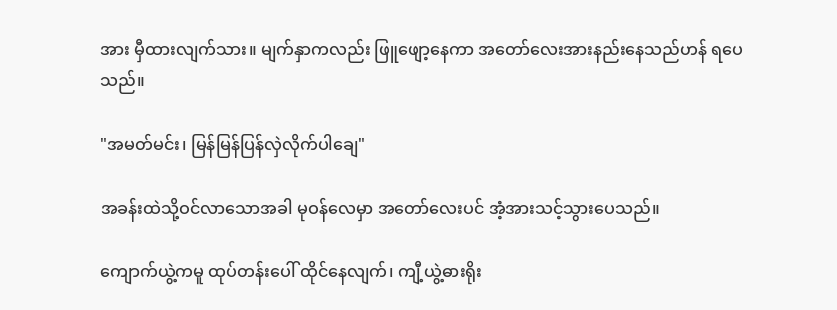အား မှီထားလျက်သား။ မျက်နှာကလည်း ဖြူဖျော့နေကာ အတော်လေးအားနည်းနေသည်ဟန် ရပေသည်။

"အမတ်မင်း၊ မြန်မြန်ပြန်လှဲလိုက်ပါချေ"

အခန်းထဲသို့ဝင်လာသောအခါ မုဝန်လေမှာ အတော်လေးပင် အံ့အားသင့်သွားပေသည်။

ကျောက်ယွဲ့ကမူ ထုပ်တန်းပေါ် ထိုင်နေလျက်၊ ကျီ့ယွဲ့ဓားရိုး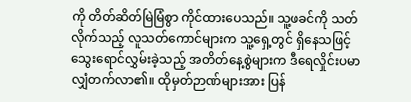ကို တိတ်ဆိတ်မြဲမြံစွာ ကိုင်ထားပေသည်။ သူ့ဖခင်ကို သတ်လိုက်သည့် လူသတ်ကောင်များက သူ့ရှေ့တွင် ရှိနေသဖြင့် သွေးရောင်လွှမ်းခဲ့သည့် အတိတ်နေ့စွဲများက ဒီရေလှိုင်းပမာ လျှံတက်လာ၏။ ထိုမှတ်ဉာဏ်များအား ပြန်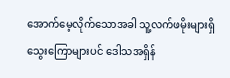အောက်မေ့လိုက်သောအခါ သူ့လက်ဖမိုးများရှိ သွေးကြောများပင် ဒေါသအရှိန်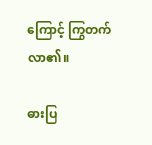ကြောင့် ကြွတက်လာ၏။

ဓားပြ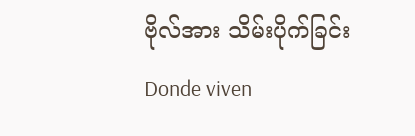ဗိုလ်အား သိမ်းပိုက်ခြင်းDonde viven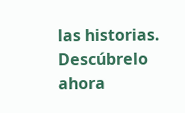las historias. Descúbrelo ahora